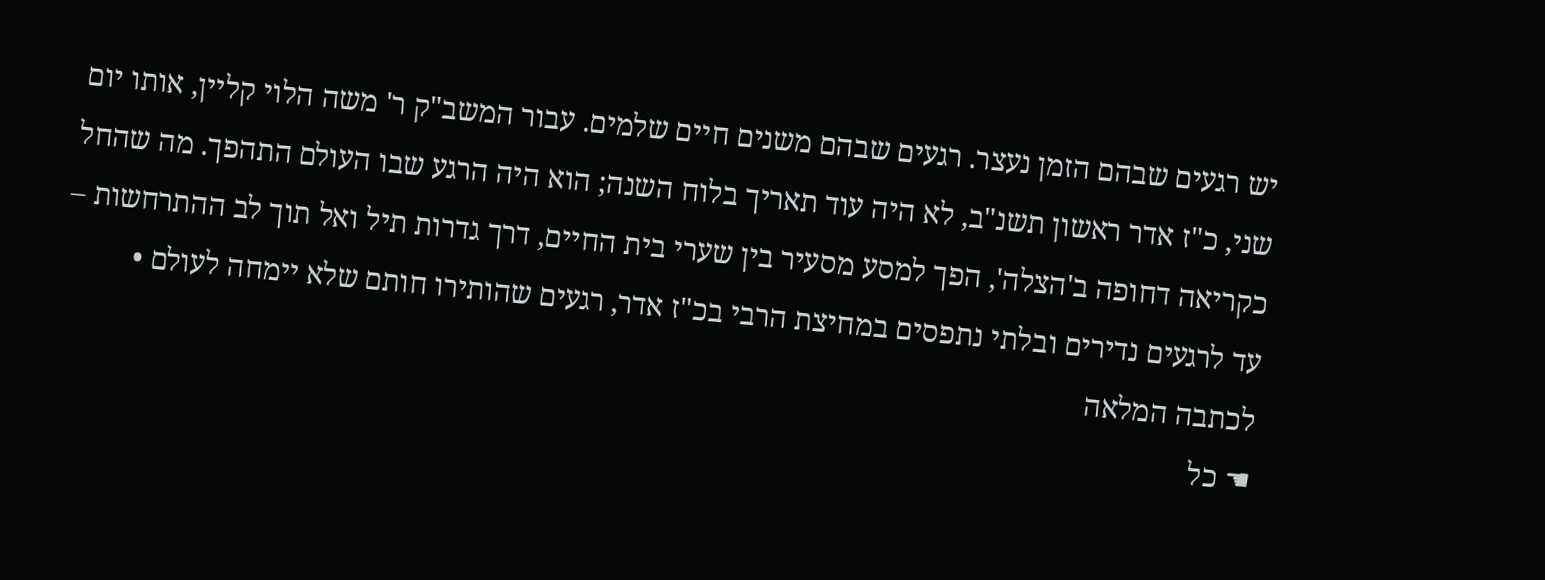יש רגעים שבהם הזמן נעצר. רגעים שבהם משנים חיים שלמים. עבור המשב"ק ר' משה הלוי קליין, אותו יום שני, כ"ז אדר ראשון תשנ"ב, לא היה עוד תאריך בלוח השנה; הוא היה הרגע שבו העולם התהפך. מה שהחל כקריאה דחופה ב'הצלה', הפך למסע מסעיר בין שערי בית החיים, דרך גדרות תיל ואל תוך לב ההתרחשות – עד לרגעים נדירים ובלתי נתפסים במחיצת הרבי בכ"ז אדר, רגעים שהותירו חותם שלא יימחה לעולם • לכתבה המלאה
☚ כל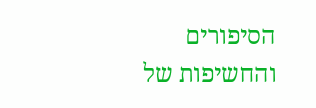הסיפורים והחשיפות של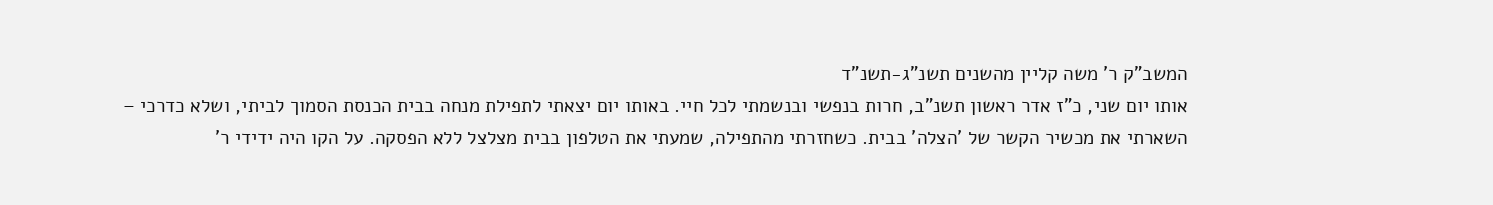המשב"ק ר' משה קליין מהשנים תשנ"ג-תשנ"ד
אותו יום שני, כ"ז אדר ראשון תשנ"ב, חרות בנפשי ובנשמתי לכל חיי. באותו יום יצאתי לתפילת מנחה בבית הכנסת הסמוך לביתי, ושלא כדרכי – השארתי את מכשיר הקשר של 'הצלה' בבית. כשחזרתי מהתפילה, שמעתי את הטלפון בבית מצלצל ללא הפסקה. על הקו היה ידידי ר'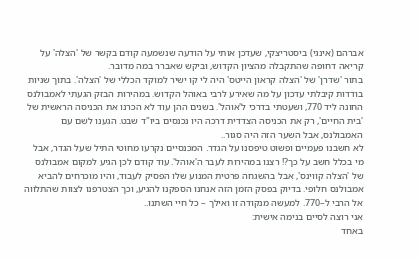אברהם (אינגי) ביסטריצקי, שעדכן אותי על הודעה שנשמעה קודם בקשר של 'הצלה' על קריאה דחופה שהתקבלה מהציון הקדוש, וביקש שאברר במה מדובר.
בתור 'שדרן' של 'הצלה קראון הייטס' היה לי קו ישיר למוקד הכללי של 'הצלה'. בתוך שניות בודדות קיבלתי עדכון על מה שאירע לרבי באוהל הקדוש. במהירות הבזק הגעתי לאמבולנס החונה ליד 770, ושעטתי בדרכי ל'אוהל'. בשנים ההן עוד לא הכרנו את הכניסה הראשית של 'בית החיים', רק את הכניסה הצדדית דרכה היו נכנסים ביו"ד שבט. הגענו לשם עם האמבולנס, אבל השער הזה היה סגור..
לא חשבנו פעמיים ופשוט טיפסנו על הגדר. המכנסיים נקרעו מחוטי התיל שעל הגדר, אבל מי בכלל חשב על כך?! רצנו במהירות לעבר ה'אוהל'. עוד קודם לכן הגיע למקום אמבולנס של 'הצלה קווינס', אבל בהשגחה פרטית המנוע שלו הפסיק לעבוד, והיו מוכרחים להביא אמבולנס חלופי. בדיוק בפסק הזמן הזה אנחנו הספקנו להגיע, וכך הצטרפנו לצוות שהתלווה אל הרבי ל–770. למעשה מנקודה זו ואילך – כל חיי השתנו..
אני רוצה לסיים בנימה אישית:
באחד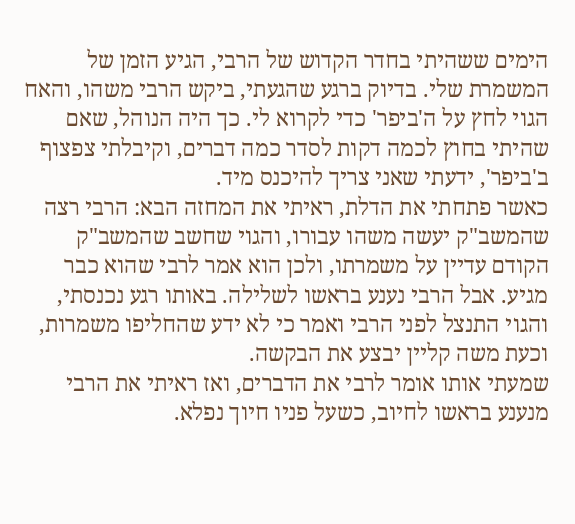הימים ששהיתי בחדר הקדוש של הרבי, הגיע הזמן של המשמרת שלי. בדיוק ברגע שהגעתי, ביקש הרבי משהו, והאח הגוי לחץ על ה'ביפר' כדי לקרוא לי. כך היה הנוהל, שאם שהיתי בחוץ לכמה דקות לסדר כמה דברים, וקיבלתי צפצוף ב'ביפר', ידעתי שאני צריך להיכנס מיד.
כאשר פתחתי את הדלת, ראיתי את המחזה הבא: הרבי רצה שהמשב"ק יעשה משהו עבורו, והגוי שחשב שהמשב"ק הקודם עדיין על משמרתו, ולכן הוא אמר לרבי שהוא כבר מגיע. אבל הרבי נענע בראשו לשלילה. באותו רגע נכנסתי, והגוי התנצל לפני הרבי ואמר כי לא ידע שהחליפו משמרות, וכעת משה קליין יבצע את הבקשה.
שמעתי אותו אומר לרבי את הדברים, ואז ראיתי את הרבי מנענע בראשו לחיוב, כשעל פניו חיוך נפלא.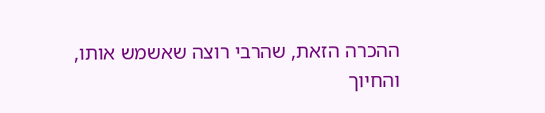ההכרה הזאת, שהרבי רוצה שאשמש אותו, והחיוך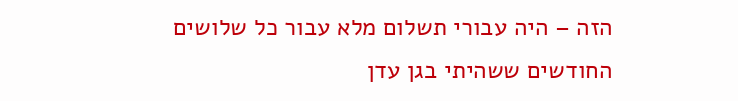הזה – היה עבורי תשלום מלא עבור כל שלושים החודשים ששהיתי בגן עדן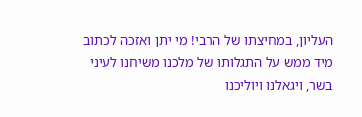העליון, במחיצתו של הרבי! מי יתן ואזכה לכתוב מיד ממש על התגלותו של מלכנו משיחנו לעיני בשר, ויגאלנו ויוליכנו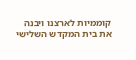קוממיות לארצנו ויבנה את בית המקדש השלישי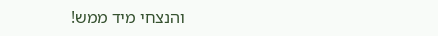והנצחי מיד ממש!